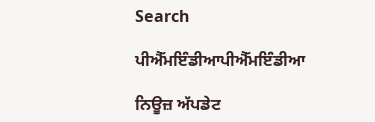Search

ਪੀਐੱਮਇੰਡੀਆਪੀਐੱਮਇੰਡੀਆ

ਨਿਊਜ਼ ਅੱਪਡੇਟ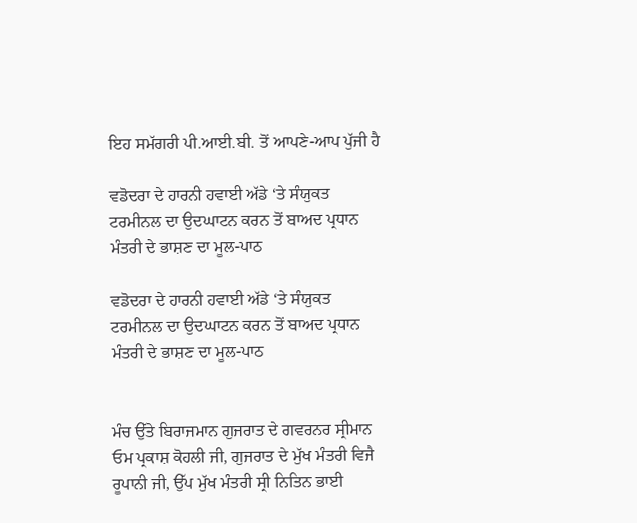ਇਹ ਸਮੱਗਰੀ ਪੀ.ਆਈ.ਬੀ. ਤੋਂ ਆਪਣੇ-ਆਪ ਪੁੱਜੀ ਹੈ

ਵਡੋਦਰਾ ਦੇ ਹਾਰਨੀ ਹਵਾਈ ਅੱਡੇ ‘ਤੇ ਸੰਯੁਕਤ ਟਰਮੀਨਲ ਦਾ ਉਦਘਾਟਨ ਕਰਨ ਤੋਂ ਬਾਅਦ ਪ੍ਰਧਾਨ ਮੰਤਰੀ ਦੇ ਭਾਸ਼ਣ ਦਾ ਮੂਲ-ਪਾਠ

ਵਡੋਦਰਾ ਦੇ ਹਾਰਨੀ ਹਵਾਈ ਅੱਡੇ ‘ਤੇ ਸੰਯੁਕਤ ਟਰਮੀਨਲ ਦਾ ਉਦਘਾਟਨ ਕਰਨ ਤੋਂ ਬਾਅਦ ਪ੍ਰਧਾਨ ਮੰਤਰੀ ਦੇ ਭਾਸ਼ਣ ਦਾ ਮੂਲ-ਪਾਠ


ਮੰਚ ਉੱਤੇ ਬਿਰਾਜਮਾਨ ਗੁਜਰਾਤ ਦੇ ਗਵਰਨਰ ਸ੍ਰੀਮਾਨ ਓਮ ਪ੍ਰਕਾਸ਼ ਕੋਹਲੀ ਜੀ, ਗੁਜਰਾਤ ਦੇ ਮੁੱਖ ਮੰਤਰੀ ਵਿਜੈ ਰੂਪਾਨੀ ਜੀ, ਉੱਪ ਮੁੱਖ ਮੰਤਰੀ ਸ੍ਰੀ ਨਿਤਿਨ ਭਾਈ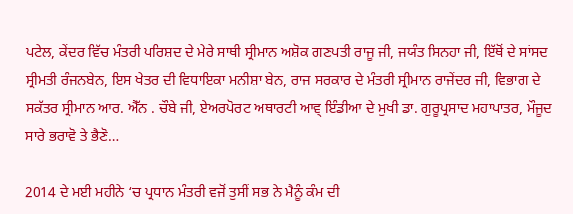ਪਟੇਲ, ਕੇਂਦਰ ਵਿੱਚ ਮੰਤਰੀ ਪਰਿਸ਼ਦ ਦੇ ਮੇਰੇ ਸਾਥੀ ਸ੍ਰੀਮਾਨ ਅਸ਼ੋਕ ਗਣਪਤੀ ਰਾਜੂ ਜੀ, ਜਯੰਤ ਸਿਨਹਾ ਜੀ, ਇੱਥੋਂ ਦੇ ਸਾਂਸਦ ਸ੍ਰੀਮਤੀ ਰੰਜਨਬੇਨ, ਇਸ ਖੇਤਰ ਦੀ ਵਿਧਾਇਕਾ ਮਨੀਸ਼ਾ ਬੇਨ, ਰਾਜ ਸਰਕਾਰ ਦੇ ਮੰਤਰੀ ਸ੍ਰੀਮਾਨ ਰਾਜੇਂਦਰ ਜੀ, ਵਿਭਾਗ ਦੇ ਸਕੱਤਰ ਸ੍ਰੀਮਾਨ ਆਰ. ਐੱਨ . ਚੌਬੇ ਜੀ, ਏਅਰਪੋਰਟ ਅਥਾਰਟੀ ਆਵ੍ ਇੰਡੀਆ ਦੇ ਮੁਖੀ ਡਾ. ਗੁਰੂਪ੍ਰਸਾਦ ਮਹਾਪਾਤਰ, ਮੌਜੂਦ ਸਾਰੇ ਭਰਾਵੋ ਤੇ ਭੈਣੋ…

2014 ਦੇ ਮਈ ਮਹੀਨੇ ‘ਚ ਪ੍ਰਧਾਨ ਮੰਤਰੀ ਵਜੋਂ ਤੁਸੀਂ ਸਭ ਨੇ ਮੈਨੂੰ ਕੰਮ ਦੀ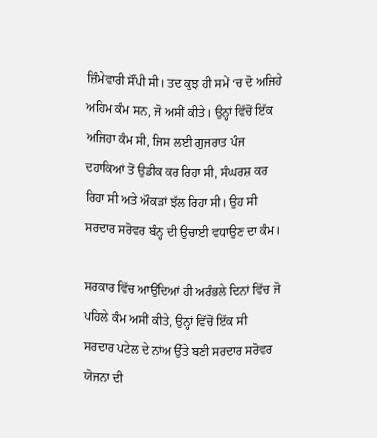ਜ਼ਿੰਮੇਵਾਰੀ ਸੌਂਪੀ ਸੀ। ਤਦ ਕੁਝ ਹੀ ਸਮੇਂ ‘ਚ ਦੋ ਅਜਿਹੇ ਅਹਿਮ ਕੰਮ ਸਨ, ਜੋ ਅਸੀਂ ਕੀਤੇ। ਉਨ੍ਹਾਂ ਵਿੱਚੋਂ ਇੱਕ ਅਜਿਹਾ ਕੰਮ ਸੀ, ਜਿਸ ਲਈ ਗੁਜਰਾਤ ਪੰਜ ਦਹਾਕਿਆਂ ਤੋਂ ਉਡੀਕ ਕਰ ਰਿਹਾ ਸੀ, ਸੰਘਰਸ਼ ਕਰ ਰਿਹਾ ਸੀ ਅਤੇ ਔਕੜਾਂ ਝੱਲ ਰਿਹਾ ਸੀ। ਉਹ ਸੀ ਸਰਦਾਰ ਸਰੋਵਰ ਬੰਨ੍ਹ ਦੀ ਉਚਾਈ ਵਧਾਉਣ ਦਾ ਕੰਮ।

ਸਰਕਾਰ ਵਿੱਚ ਆਉਂਦਿਆਂ ਹੀ ਅਰੰਭਲੇ ਦਿਨਾਂ ਵਿੱਚ ਜੋ ਪਹਿਲੇ ਕੰਮ ਅਸੀਂ ਕੀਤੇ, ਉਨ੍ਹਾਂ ਵਿੱਚੋਂ ਇੱਕ ਸੀ ਸਰਦਾਰ ਪਟੇਲ ਦੇ ਨਾਂਅ ਉੱਤੇ ਬਣੀ ਸਰਦਾਰ ਸਰੋਵਰ ਯੋਜਨਾ ਦੀ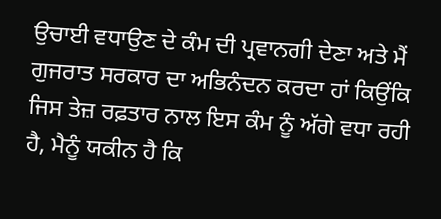ਉਚਾਈ ਵਧਾਉਣ ਦੇ ਕੰਮ ਦੀ ਪ੍ਰਵਾਨਗੀ ਦੇਣਾ ਅਤੇ ਮੈਂ ਗੁਜਰਾਤ ਸਰਕਾਰ ਦਾ ਅਭਿਨੰਦਨ ਕਰਦਾ ਹਾਂ ਕਿਉਂਕਿ ਜਿਸ ਤੇਜ਼ ਰਫ਼ਤਾਰ ਨਾਲ ਇਸ ਕੰਮ ਨੂੰ ਅੱਗੇ ਵਧਾ ਰਹੀ ਹੈ, ਮੈਨੂੰ ਯਕੀਨ ਹੈ ਕਿ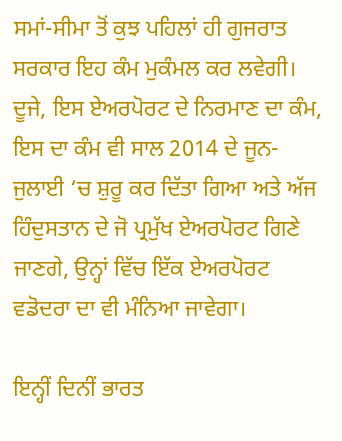ਸਮਾਂ-ਸੀਮਾ ਤੋਂ ਕੁਝ ਪਹਿਲਾਂ ਹੀ ਗੁਜਰਾਤ ਸਰਕਾਰ ਇਹ ਕੰਮ ਮੁਕੰਮਲ ਕਰ ਲਵੇਗੀ।
ਦੂਜੇ, ਇਸ ਏਅਰਪੋਰਟ ਦੇ ਨਿਰਮਾਣ ਦਾ ਕੰਮ, ਇਸ ਦਾ ਕੰਮ ਵੀ ਸਾਲ 2014 ਦੇ ਜੂਨ-ਜੁਲਾਈ ‘ਚ ਸ਼ੁਰੂ ਕਰ ਦਿੱਤਾ ਗਿਆ ਅਤੇ ਅੱਜ ਹਿੰਦੁਸਤਾਨ ਦੇ ਜੋ ਪ੍ਰਮੁੱਖ ਏਅਰਪੋਰਟ ਗਿਣੇ ਜਾਣਗੇ, ਉਨ੍ਹਾਂ ਵਿੱਚ ਇੱਕ ਏਅਰਪੋਰਟ ਵਡੋਦਰਾ ਦਾ ਵੀ ਮੰਨਿਆ ਜਾਵੇਗਾ।

ਇਨ੍ਹੀਂ ਦਿਨੀਂ ਭਾਰਤ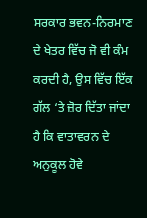ਸਰਕਾਰ ਭਵਨ-ਨਿਰਮਾਣ ਦੇ ਖੇਤਰ ਵਿੱਚ ਜੋ ਵੀ ਕੰਮ ਕਰਦੀ ਹੈ, ਉਸ ਵਿੱਚ ਇੱਕ ਗੱਲ ‘ਤੇ ਜ਼ੋਰ ਦਿੱਤਾ ਜਾਂਦਾ ਹੈ ਕਿ ਵਾਤਾਵਰਨ ਦੇ ਅਨੁਕੂਲ ਹੋਵੇ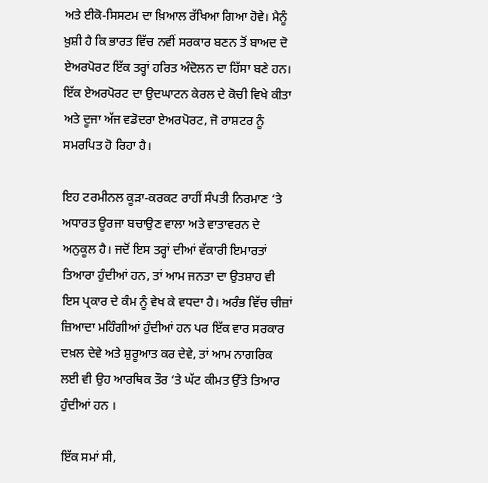ਅਤੇ ਈਕੋ-ਸਿਸਟਮ ਦਾ ਖ਼ਿਆਲ ਰੱਖਿਆ ਗਿਆ ਹੋਵੇ। ਮੈਨੂੰ ਖ਼ੁਸ਼ੀ ਹੈ ਕਿ ਭਾਰਤ ਵਿੱਚ ਨਵੀਂ ਸਰਕਾਰ ਬਣਨ ਤੋਂ ਬਾਅਦ ਦੋ ਏਅਰਪੋਰਟ ਇੱਕ ਤਰ੍ਹਾਂ ਹਰਿਤ ਅੰਦੋਲਨ ਦਾ ਹਿੱਸਾ ਬਣੇ ਹਨ। ਇੱਕ ਏਅਰਪੋਰਟ ਦਾ ਉਦਘਾਟਨ ਕੇਰਲ ਦੇ ਕੋਚੀ ਵਿਖੇ ਕੀਤਾ ਅਤੇ ਦੂਜਾ ਅੱਜ ਵਡੋਦਰਾ ਏਅਰਪੋਰਟ, ਜੋ ਰਾਸ਼ਟਰ ਨੂੰ ਸਮਰਪਿਤ ਹੋ ਰਿਹਾ ਹੈ।

ਇਹ ਟਰਮੀਨਲ ਕੂੜਾ-ਕਰਕਟ ਰਾਹੀਂ ਸੰਪਤੀ ਨਿਰਮਾਣ ‘ਤੇ ਅਧਾਰਤ ਊਰਜਾ ਬਚਾਉਣ ਵਾਲਾ ਅਤੇ ਵਾਤਾਵਰਨ ਦੇ ਅਨੁਕੂਲ ਹੈ। ਜਦੋਂ ਇਸ ਤਰ੍ਹਾਂ ਦੀਆਂ ਵੱਕਾਰੀ ਇਮਾਰਤਾਂ ਤਿਆਰਾ ਹੁੰਦੀਆਂ ਹਨ, ਤਾਂ ਆਮ ਜਨਤਾ ਦਾ ਉਤਸ਼ਾਹ ਵੀ ਇਸ ਪ੍ਰਕਾਰ ਦੇ ਕੰਮ ਨੂੰ ਵੇਖ ਕੇ ਵਧਦਾ ਹੈ। ਅਰੰਭ ਵਿੱਚ ਚੀਜ਼ਾਂ ਜ਼ਿਆਦਾ ਮਹਿੰਗੀਆਂ ਹੁੰਦੀਆਂ ਹਨ ਪਰ ਇੱਕ ਵਾਰ ਸਰਕਾਰ ਦਖ਼ਲ ਦੇਵੇ ਅਤੇ ਸ਼ੁਰੂਆਤ ਕਰ ਦੇਵੇ, ਤਾਂ ਆਮ ਨਾਗਰਿਕ ਲਈ ਵੀ ਉਹ ਆਰਥਿਕ ਤੌਰ ‘ਤੇ ਘੱਟ ਕੀਮਤ ਉੱਤੇ ਤਿਆਰ ਹੁੰਦੀਆਂ ਹਨ ।

ਇੱਕ ਸਮਾਂ ਸੀ,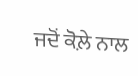ਜਦੋਂ ਕੋਲ਼ੇ ਨਾਲ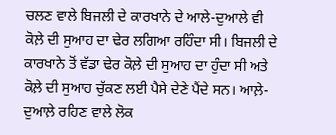ਚਲਣ ਵਾਲੇ ਬਿਜਲੀ ਦੇ ਕਾਰਖਾਨੇ ਦੇ ਆਲੇ-ਦੁਆਲੇ ਵੀ ਕੋਲ਼ੇ ਦੀ ਸੁਆਹ ਦਾ ਢੇਰ ਲਗਿਆ ਰਹਿੰਦਾ ਸੀ। ਬਿਜਲੀ ਦੇ ਕਾਰਖਾਨੇ ਤੋਂ ਵੱਡਾ ਢੇਰ ਕੋਲ਼ੇ ਦੀ ਸੁਆਹ ਦਾ ਹੁੰਦਾ ਸੀ ਅਤੇ ਕੋਲ਼ੇ ਦੀ ਸੁਆਹ ਚੁੱਕਣ ਲਈ ਪੈਸੇ ਦੇਣੇ ਪੈਂਦੇ ਸਨ। ਆਲ਼ੇ-ਦੁਆਲ਼ੇ ਰਹਿਣ ਵਾਲੇ ਲੋਕ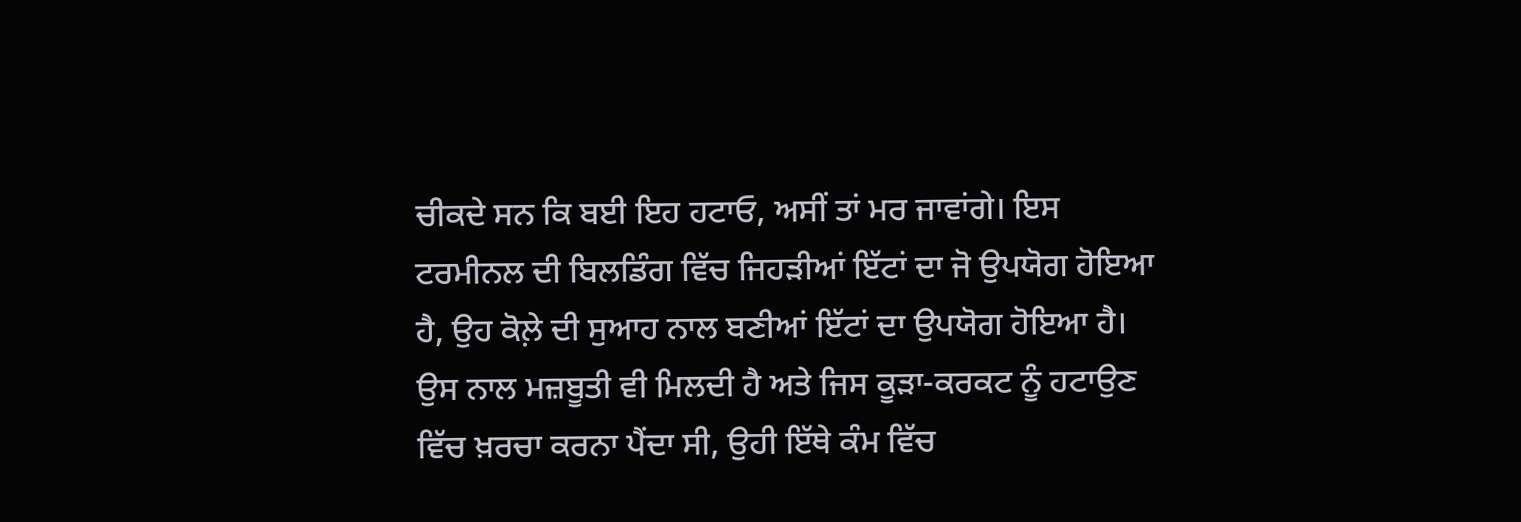ਚੀਕਦੇ ਸਨ ਕਿ ਬਈ ਇਹ ਹਟਾਓ, ਅਸੀਂ ਤਾਂ ਮਰ ਜਾਵਾਂਗੇ। ਇਸ ਟਰਮੀਨਲ ਦੀ ਬਿਲਡਿੰਗ ਵਿੱਚ ਜਿਹੜੀਆਂ ਇੱਟਾਂ ਦਾ ਜੋ ਉਪਯੋਗ ਹੋਇਆ ਹੈ, ਉਹ ਕੋਲ਼ੇ ਦੀ ਸੁਆਹ ਨਾਲ ਬਣੀਆਂ ਇੱਟਾਂ ਦਾ ਉਪਯੋਗ ਹੋਇਆ ਹੈ। ਉਸ ਨਾਲ ਮਜ਼ਬੂਤੀ ਵੀ ਮਿਲਦੀ ਹੈ ਅਤੇ ਜਿਸ ਕੂੜਾ-ਕਰਕਟ ਨੂੰ ਹਟਾਉਣ ਵਿੱਚ ਖ਼ਰਚਾ ਕਰਨਾ ਪੈਂਦਾ ਸੀ, ਉਹੀ ਇੱਥੇ ਕੰਮ ਵਿੱਚ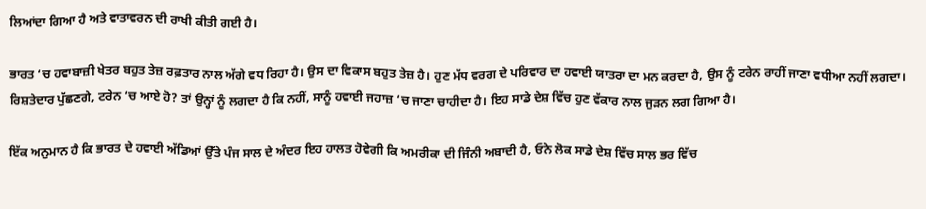ਲਿਆਂਦਾ ਗਿਆ ਹੈ ਅਤੇ ਵਾਤਾਵਰਨ ਦੀ ਰਾਖੀ ਕੀਤੀ ਗਈ ਹੈ।

ਭਾਰਤ ‘ਚ ਹਵਾਬਾਜ਼ੀ ਖੇਤਰ ਬਹੁਤ ਤੇਜ਼ ਰਫ਼ਤਾਰ ਨਾਲ ਅੱਗੇ ਵਧ ਰਿਹਾ ਹੈ। ਉਸ ਦਾ ਵਿਕਾਸ ਬਹੁਤ ਤੇਜ਼ ਹੈ। ਹੁਣ ਮੱਧ ਵਰਗ ਦੇ ਪਰਿਵਾਰ ਦਾ ਹਵਾਈ ਯਾਤਰਾ ਦਾ ਮਨ ਕਰਦਾ ਹੈ, ਉਸ ਨੂੰ ਟਰੇਨ ਰਾਹੀਂ ਜਾਣਾ ਵਧੀਆ ਨਹੀਂ ਲਗਦਾ। ਰਿਸ਼ਤੇਦਾਰ ਪੁੱਛਣਗੇ, ਟਰੇਨ ‘ਚ ਆਏ ਹੋ? ਤਾਂ ਉਨ੍ਹਾਂ ਨੂੰ ਲਗਦਾ ਹੈ ਕਿ ਨਹੀਂ, ਸਾਨੂੰ ਹਵਾਈ ਜਹਾਜ਼ ‘ਚ ਜਾਣਾ ਚਾਹੀਦਾ ਹੈ। ਇਹ ਸਾਡੇ ਦੇਸ਼ ਵਿੱਚ ਹੁਣ ਵੱਕਾਰ ਨਾਲ ਜੁੜਨ ਲਗ ਗਿਆ ਹੈ।

ਇੱਕ ਅਨੁਮਾਨ ਹੈ ਕਿ ਭਾਰਤ ਦੇ ਹਵਾਈ ਅੱਡਿਆਂ ਉੱਤੇ ਪੰਜ ਸਾਲ ਦੇ ਅੰਦਰ ਇਹ ਹਾਲਤ ਹੋਵੇਗੀ ਕਿ ਅਮਰੀਕਾ ਦੀ ਜਿੰਨੀ ਅਬਾਦੀ ਹੈ, ਓਨੇ ਲੋਕ ਸਾਡੇ ਦੇਸ਼ ਵਿੱਚ ਸਾਲ ਭਰ ਵਿੱਚ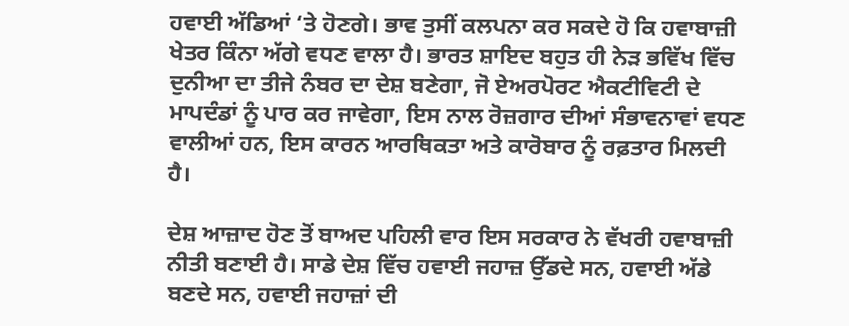ਹਵਾਈ ਅੱਡਿਆਂ ‘ਤੇ ਹੋਣਗੇ। ਭਾਵ ਤੁਸੀਂ ਕਲਪਨਾ ਕਰ ਸਕਦੇ ਹੋ ਕਿ ਹਵਾਬਾਜ਼ੀ ਖੇਤਰ ਕਿੰਨਾ ਅੱਗੇ ਵਧਣ ਵਾਲਾ ਹੈ। ਭਾਰਤ ਸ਼ਾਇਦ ਬਹੁਤ ਹੀ ਨੇੜ ਭਵਿੱਖ ਵਿੱਚ ਦੁਨੀਆ ਦਾ ਤੀਜੇ ਨੰਬਰ ਦਾ ਦੇਸ਼ ਬਣੇਗਾ, ਜੋ ਏਅਰਪੋਰਟ ਐਕਟੀਵਿਟੀ ਦੇ ਮਾਪਦੰਡਾਂ ਨੂੰ ਪਾਰ ਕਰ ਜਾਵੇਗਾ, ਇਸ ਨਾਲ ਰੋਜ਼ਗਾਰ ਦੀਆਂ ਸੰਭਾਵਨਾਵਾਂ ਵਧਣ ਵਾਲੀਆਂ ਹਨ, ਇਸ ਕਾਰਨ ਆਰਥਿਕਤਾ ਅਤੇ ਕਾਰੋਬਾਰ ਨੂੰ ਰਫ਼ਤਾਰ ਮਿਲਦੀ ਹੈ।

ਦੇਸ਼ ਆਜ਼ਾਦ ਹੋਣ ਤੋਂ ਬਾਅਦ ਪਹਿਲੀ ਵਾਰ ਇਸ ਸਰਕਾਰ ਨੇ ਵੱਖਰੀ ਹਵਾਬਾਜ਼ੀ ਨੀਤੀ ਬਣਾਈ ਹੈ। ਸਾਡੇ ਦੇਸ਼ ਵਿੱਚ ਹਵਾਈ ਜਹਾਜ਼ ਉੱਡਦੇ ਸਨ, ਹਵਾਈ ਅੱਡੇ ਬਣਦੇ ਸਨ, ਹਵਾਈ ਜਹਾਜ਼ਾਂ ਦੀ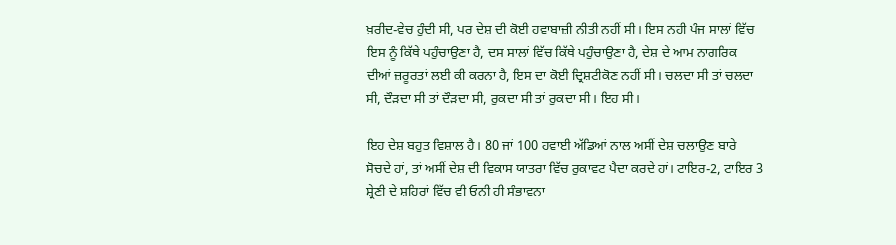ਖ਼ਰੀਦ-ਵੇਚ ਹੁੰਦੀ ਸੀ, ਪਰ ਦੇਸ਼ ਦੀ ਕੋਈ ਹਵਾਬਾਜ਼ੀ ਨੀਤੀ ਨਹੀਂ ਸੀ। ਇਸ ਨਹੀ ਪੰਜ ਸਾਲਾਂ ਵਿੱਚ ਇਸ ਨੂੰ ਕਿੱਥੇ ਪਹੁੰਚਾਉਣਾ ਹੈ, ਦਸ ਸਾਲਾਂ ਵਿੱਚ ਕਿੱਥੇ ਪਹੁੰਚਾਉਣਾ ਹੈ, ਦੇਸ਼ ਦੇ ਆਮ ਨਾਗਰਿਕ ਦੀਆਂ ਜ਼ਰੂਰਤਾਂ ਲਈ ਕੀ ਕਰਨਾ ਹੈ, ਇਸ ਦਾ ਕੋਈ ਦ੍ਰਿਸ਼ਟੀਕੋਣ ਨਹੀਂ ਸੀ। ਚਲਦਾ ਸੀ ਤਾਂ ਚਲਦਾ ਸੀ, ਦੌੜਦਾ ਸੀ ਤਾਂ ਦੌੜਦਾ ਸੀ, ਰੁਕਦਾ ਸੀ ਤਾਂ ਰੁਕਦਾ ਸੀ। ਇਹ ਸੀ।

ਇਹ ਦੇਸ਼ ਬਹੁਤ ਵਿਸ਼ਾਲ ਹੈ। 80 ਜਾਂ 100 ਹਵਾਈ ਅੱਡਿਆਂ ਨਾਲ ਅਸੀਂ ਦੇਸ਼ ਚਲਾਉਣ ਬਾਰੇ ਸੋਚਦੇ ਹਾਂ, ਤਾਂ ਅਸੀਂ ਦੇਸ਼ ਦੀ ਵਿਕਾਸ ਯਾਤਰਾ ਵਿੱਚ ਰੁਕਾਵਟ ਪੈਦਾ ਕਰਦੇ ਹਾਂ। ਟਾਇਰ-2, ਟਾਇਰ 3 ਸ਼੍ਰੇਣੀ ਦੇ ਸ਼ਹਿਰਾਂ ਵਿੱਚ ਵੀ ਓਨੀ ਹੀ ਸੰਭਾਵਨਾ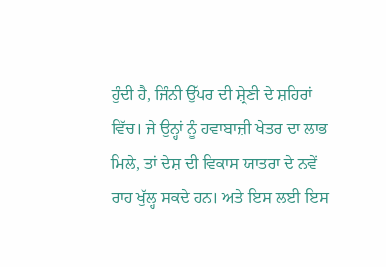ਹੁੰਦੀ ਹੈ, ਜਿੰਨੀ ਉੱਪਰ ਦੀ ਸ਼੍ਰੇਣੀ ਦੇ ਸ਼ਹਿਰਾਂ ਵਿੱਚ। ਜੇ ਉਨ੍ਹਾਂ ਨੂੰ ਹਵਾਬਾਜ਼ੀ ਖੇਤਰ ਦਾ ਲਾਭ ਮਿਲੇ, ਤਾਂ ਦੇਸ਼ ਦੀ ਵਿਕਾਸ ਯਾਤਰਾ ਦੇ ਨਵੇਂ ਰਾਹ ਖੁੱਲ੍ਹ ਸਕਦੇ ਹਨ। ਅਤੇ ਇਸ ਲਈ ਇਸ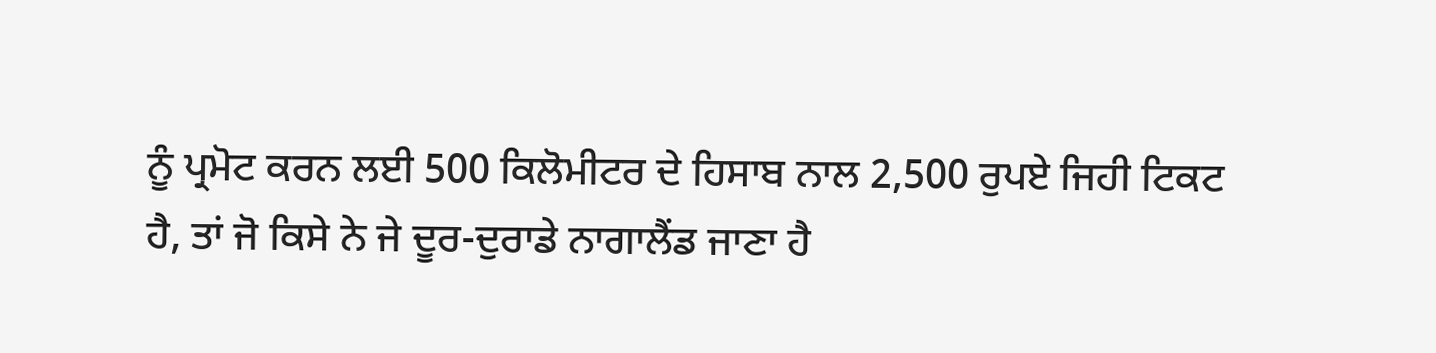ਨੂੰ ਪ੍ਰਮੋਟ ਕਰਨ ਲਈ 500 ਕਿਲੋਮੀਟਰ ਦੇ ਹਿਸਾਬ ਨਾਲ 2,500 ਰੁਪਏ ਜਿਹੀ ਟਿਕਟ ਹੈ, ਤਾਂ ਜੋ ਕਿਸੇ ਨੇ ਜੇ ਦੂਰ-ਦੁਰਾਡੇ ਨਾਗਾਲੈਂਡ ਜਾਣਾ ਹੈ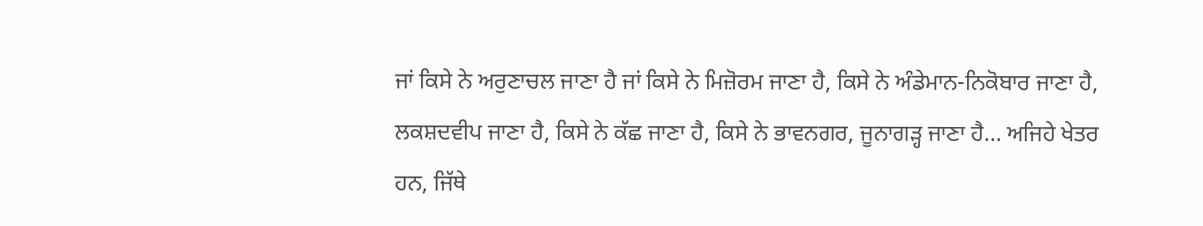ਜਾਂ ਕਿਸੇ ਨੇ ਅਰੁਣਾਚਲ ਜਾਣਾ ਹੈ ਜਾਂ ਕਿਸੇ ਨੇ ਮਿਜ਼ੋਰਮ ਜਾਣਾ ਹੈ, ਕਿਸੇ ਨੇ ਅੰਡੇਮਾਨ-ਨਿਕੋਬਾਰ ਜਾਣਾ ਹੈ, ਲਕਸ਼ਦਵੀਪ ਜਾਣਾ ਹੈ, ਕਿਸੇ ਨੇ ਕੱਛ ਜਾਣਾ ਹੈ, ਕਿਸੇ ਨੇ ਭਾਵਨਗਰ, ਜੂਨਾਗੜ੍ਹ ਜਾਣਾ ਹੈ… ਅਜਿਹੇ ਖੇਤਰ ਹਨ, ਜਿੱਥੇ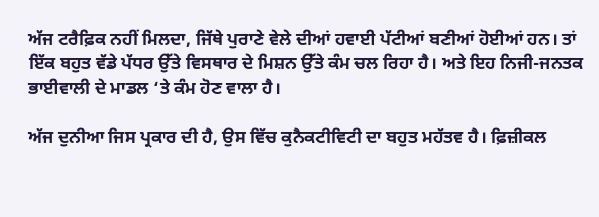ਅੱਜ ਟਰੈਫ਼ਿਕ ਨਹੀਂ ਮਿਲਦਾ, ਜਿੱਥੇ ਪੁਰਾਣੇ ਵੇਲੇ ਦੀਆਂ ਹਵਾਈ ਪੱਟੀਆਂ ਬਣੀਆਂ ਹੋਈਆਂ ਹਨ। ਤਾਂ ਇੱਕ ਬਹੁਤ ਵੱਡੇ ਪੱਧਰ ਉੱਤੇ ਵਿਸਥਾਰ ਦੇ ਮਿਸ਼ਨ ਉੱਤੇ ਕੰਮ ਚਲ ਰਿਹਾ ਹੈ। ਅਤੇ ਇਹ ਨਿਜੀ-ਜਨਤਕ ਭਾਈਵਾਲੀ ਦੇ ਮਾਡਲ ‘ਤੇ ਕੰਮ ਹੋਣ ਵਾਲਾ ਹੈ।

ਅੱਜ ਦੁਨੀਆ ਜਿਸ ਪ੍ਰਕਾਰ ਦੀ ਹੈ, ਉਸ ਵਿੱਚ ਕੁਨੈਕਟੀਵਿਟੀ ਦਾ ਬਹੁਤ ਮਹੱਤਵ ਹੈ। ਫ਼ਿਜ਼ੀਕਲ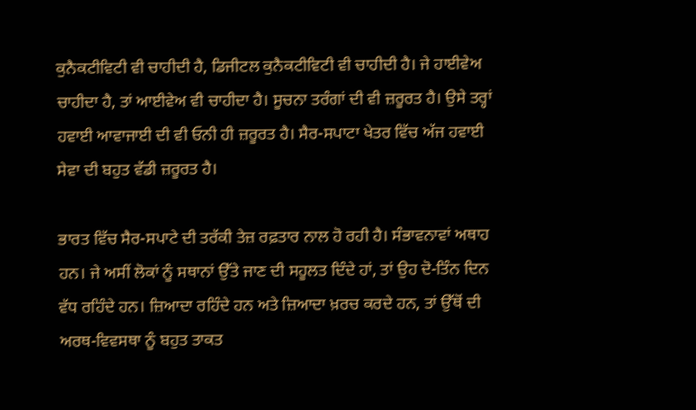ਕੁਨੈਕਟੀਵਿਟੀ ਵੀ ਚਾਹੀਦੀ ਹੈ, ਡਿਜੀਟਲ ਕੁਨੈਕਟੀਵਿਟੀ ਵੀ ਚਾਹੀਦੀ ਹੈ। ਜੇ ਹਾਈਵੇਅ ਚਾਹੀਦਾ ਹੈ, ਤਾਂ ਆਈਵੇਅ ਵੀ ਚਾਹੀਦਾ ਹੈ। ਸੂਚਨਾ ਤਰੰਗਾਂ ਦੀ ਵੀ ਜ਼ਰੂਰਤ ਹੈ। ਉਸੇ ਤਰ੍ਹਾਂ ਹਵਾਈ ਆਵਾਜਾਈ ਦੀ ਵੀ ਓਨੀ ਹੀ ਜ਼ਰੂਰਤ ਹੈ। ਸੈਰ-ਸਪਾਟਾ ਖੇਤਰ ਵਿੱਚ ਅੱਜ ਹਵਾਈ ਸੇਵਾ ਦੀ ਬਹੁਤ ਵੱਡੀ ਜ਼ਰੂਰਤ ਹੈ।

ਭਾਰਤ ਵਿੱਚ ਸੈਰ-ਸਪਾਟੇ ਦੀ ਤਰੱਕੀ ਤੇਜ਼ ਰਫ਼ਤਾਰ ਨਾਲ ਹੋ ਰਹੀ ਹੈ। ਸੰਭਾਵਨਾਵਾਂ ਅਥਾਹ ਹਨ। ਜੇ ਅਸੀਂ ਲੋਕਾਂ ਨੂੰ ਸਥਾਨਾਂ ਉੱਤੇ ਜਾਣ ਦੀ ਸਹੂਲਤ ਦਿੰਦੇ ਹਾਂ, ਤਾਂ ਉਹ ਦੋ-ਤਿੰਨ ਦਿਨ ਵੱਧ ਰਹਿੰਦੇ ਹਨ। ਜ਼ਿਆਦਾ ਰਹਿੰਦੇ ਹਨ ਅਤੇ ਜ਼ਿਆਦਾ ਖ਼ਰਚ ਕਰਦੇ ਹਨ, ਤਾਂ ਉੱਥੋਂ ਦੀ ਅਰਥ-ਵਿਵਸਥਾ ਨੂੰ ਬਹੁਤ ਤਾਕਤ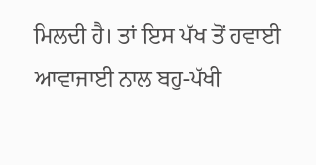ਮਿਲਦੀ ਹੈ। ਤਾਂ ਇਸ ਪੱਖ ਤੋਂ ਹਵਾਈ ਆਵਾਜਾਈ ਨਾਲ ਬਹੁ-ਪੱਖੀ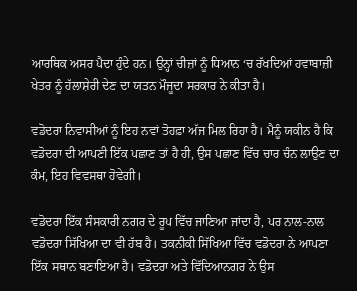ਆਰਥਿਕ ਅਸਰ ਪੈਦਾ ਹੁੰਦੇ ਹਨ। ਉਨ੍ਹਾਂ ਚੀਜ਼ਾਂ ਨੂੰ ਧਿਆਨ ‘ਚ ਰੱਖਦਿਆਂ ਹਵਾਬਾਜ਼ੀ ਖੇਤਰ ਨੂੰ ਹੱਲਾਸ਼ੇਰੀ ਦੇਣ ਦਾ ਯਤਨ ਮੌਜੂਦਾ ਸਰਕਾਰ ਨੇ ਕੀਤਾ ਹੈ।

ਵਡੋਦਰਾ ਨਿਵਾਸੀਆਂ ਨੂੰ ਇਹ ਨਵਾਂ ਤੋਹਫ਼ਾ ਅੱਜ ਮਿਲ ਰਿਹਾ ਹੈ। ਮੈਨੂੰ ਯਕੀਨ ਹੈ ਕਿ ਵਡੋਦਰਾ ਦੀ ਆਪਣੀ ਇੱਕ ਪਛਾਣ ਤਾਂ ਹੈ ਹੀ, ਉਸ ਪਛਾਣ ਵਿੱਚ ਚਾਰ ਚੰਨ ਲਾਉਣ ਦਾ ਕੰਮ, ਇਹ ਵਿਵਸਥਾ ਹੋਵੇਗੀ।

ਵਡੋਦਰਾ ਇੱਕ ਸੰਸਕਾਰੀ ਨਗਰ ਦੇ ਰੂਪ ਵਿੱਚ ਜਾਣਿਆ ਜਾਂਦਾ ਹੈ, ਪਰ ਨਾਲ-ਨਾਲ ਵਡੋਦਰਾ ਸਿੱਖਿਆ ਦਾ ਵੀ ਹੱਬ ਹੈ। ਤਕਨੀਕੀ ਸਿੱਖਿਆ ਵਿੱਚ ਵਡੋਦਰਾ ਨੇ ਆਪਣਾ ਇੱਕ ਸਥਾਨ ਬਣਾਇਆ ਹੈ। ਵਡੋਦਰਾ ਅਤੇ ਵਿੱਦਿਆਨਗਰ ਨੇ ਉਸ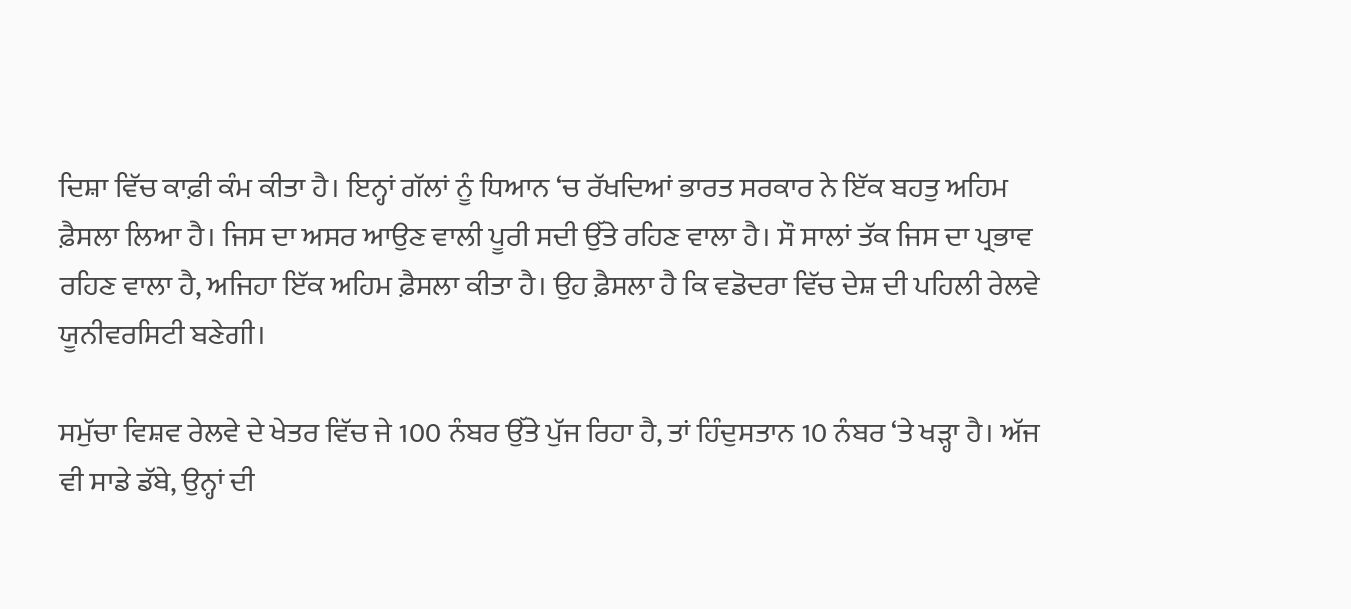ਦਿਸ਼ਾ ਵਿੱਚ ਕਾਫ਼ੀ ਕੰਮ ਕੀਤਾ ਹੈ। ਇਨ੍ਹਾਂ ਗੱਲਾਂ ਨੂੰ ਧਿਆਨ ‘ਚ ਰੱਖਦਿਆਂ ਭਾਰਤ ਸਰਕਾਰ ਨੇ ਇੱਕ ਬਹਤੁ ਅਹਿਮ ਫ਼ੈਸਲਾ ਲਿਆ ਹੈ। ਜਿਸ ਦਾ ਅਸਰ ਆਉਣ ਵਾਲੀ ਪੂਰੀ ਸਦੀ ਉੱਤੇ ਰਹਿਣ ਵਾਲਾ ਹੈ। ਸੌ ਸਾਲਾਂ ਤੱਕ ਜਿਸ ਦਾ ਪ੍ਰਭਾਵ ਰਹਿਣ ਵਾਲਾ ਹੈ, ਅਜਿਹਾ ਇੱਕ ਅਹਿਮ ਫ਼ੈਸਲਾ ਕੀਤਾ ਹੈ। ਉਹ ਫ਼ੈਸਲਾ ਹੈ ਕਿ ਵਡੋਦਰਾ ਵਿੱਚ ਦੇਸ਼ ਦੀ ਪਹਿਲੀ ਰੇਲਵੇ ਯੂਨੀਵਰਸਿਟੀ ਬਣੇਗੀ।

ਸਮੁੱਚਾ ਵਿਸ਼ਵ ਰੇਲਵੇ ਦੇ ਖੇਤਰ ਵਿੱਚ ਜੇ 100 ਨੰਬਰ ਉੱਤੇ ਪੁੱਜ ਰਿਹਾ ਹੈ, ਤਾਂ ਹਿੰਦੁਸਤਾਨ 10 ਨੰਬਰ ‘ਤੇ ਖੜ੍ਹਾ ਹੈ। ਅੱਜ ਵੀ ਸਾਡੇ ਡੱਬੇ, ਉਨ੍ਹਾਂ ਦੀ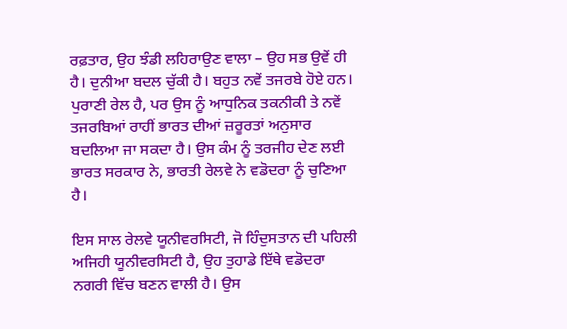ਰਫ਼ਤਾਰ, ਉਹ ਝੰਡੀ ਲਹਿਰਾਉਣ ਵਾਲਾ – ਉਹ ਸਭ ਉਵੇਂ ਹੀ ਹੈ। ਦੁਨੀਆ ਬਦਲ ਚੁੱਕੀ ਹੈ। ਬਹੁਤ ਨਵੇਂ ਤਜਰਬੇ ਹੋਏ ਹਨ। ਪੁਰਾਣੀ ਰੇਲ ਹੈ, ਪਰ ਉਸ ਨੂੰ ਆਧੁਨਿਕ ਤਕਨੀਕੀ ਤੇ ਨਵੇਂ ਤਜਰਬਿਆਂ ਰਾਹੀਂ ਭਾਰਤ ਦੀਆਂ ਜ਼ਰੂਰਤਾਂ ਅਨੁਸਾਰ ਬਦਲਿਆ ਜਾ ਸਕਦਾ ਹੈ। ਉਸ ਕੰਮ ਨੂੰ ਤਰਜੀਹ ਦੇਣ ਲਈ ਭਾਰਤ ਸਰਕਾਰ ਨੇ, ਭਾਰਤੀ ਰੇਲਵੇ ਨੇ ਵਡੋਦਰਾ ਨੂੰ ਚੁਣਿਆ ਹੈ।

ਇਸ ਸਾਲ ਰੇਲਵੇ ਯੂਨੀਵਰਸਿਟੀ, ਜੋ ਹਿੰਦੁਸਤਾਨ ਦੀ ਪਹਿਲੀ ਅਜਿਹੀ ਯੂਨੀਵਰਸਿਟੀ ਹੈ, ਉਹ ਤੁਹਾਡੇ ਇੱਥੇ ਵਡੋਦਰਾ ਨਗਰੀ ਵਿੱਚ ਬਣਨ ਵਾਲੀ ਹੈ। ਉਸ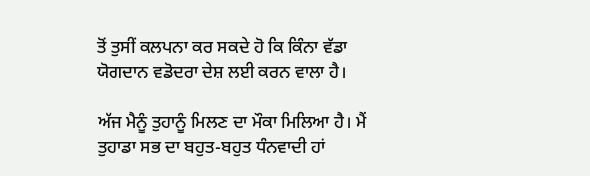ਤੋਂ ਤੁਸੀਂ ਕਲਪਨਾ ਕਰ ਸਕਦੇ ਹੋ ਕਿ ਕਿੰਨਾ ਵੱਡਾ ਯੋਗਦਾਨ ਵਡੋਦਰਾ ਦੇਸ਼ ਲਈ ਕਰਨ ਵਾਲਾ ਹੈ।

ਅੱਜ ਮੈਨੂੰ ਤੁਹਾਨੂੰ ਮਿਲਣ ਦਾ ਮੌਕਾ ਮਿਲਿਆ ਹੈ। ਮੈਂ ਤੁਹਾਡਾ ਸਭ ਦਾ ਬਹੁਤ-ਬਹੁਤ ਧੰਨਵਾਦੀ ਹਾਂ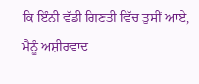ਕਿ ਇੰਨੀ ਵੱਡੀ ਗਿਣਤੀ ਵਿੱਚ ਤੁਸੀਂ ਆਏ, ਮੈਨੂੰ ਅਸ਼ੀਰਵਾਦ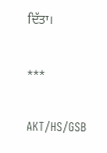ਦਿੱਤਾ।

***

AKT/HS/GSB